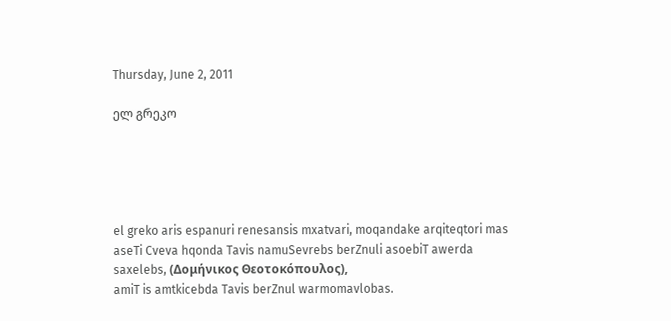Thursday, June 2, 2011

ელ გრეკო





el greko aris espanuri renesansis mxatvari, moqandake arqiteqtori mas aseTi Cveva hqonda Tavis namuSevrebs berZnuli asoebiT awerda saxelebs, (Δομήνικος Θεοτοκόπουλος),
amiT is amtkicebda Tavis berZnul warmomavlobas.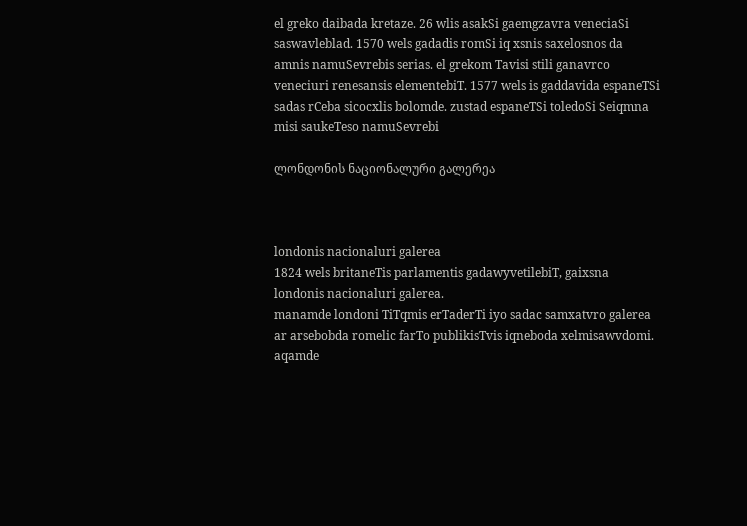el greko daibada kretaze. 26 wlis asakSi gaemgzavra veneciaSi saswavleblad. 1570 wels gadadis romSi iq xsnis saxelosnos da amnis namuSevrebis serias. el grekom Tavisi stili ganavrco veneciuri renesansis elementebiT. 1577 wels is gaddavida espaneTSi sadas rCeba sicocxlis bolomde. zustad espaneTSi toledoSi Seiqmna misi saukeTeso namuSevrebi

ლონდონის ნაციონალური გალერეა



londonis nacionaluri galerea
1824 wels britaneTis parlamentis gadawyvetilebiT, gaixsna londonis nacionaluri galerea.
manamde londoni TiTqmis erTaderTi iyo sadac samxatvro galerea ar arsebobda romelic farTo publikisTvis iqneboda xelmisawvdomi.  aqamde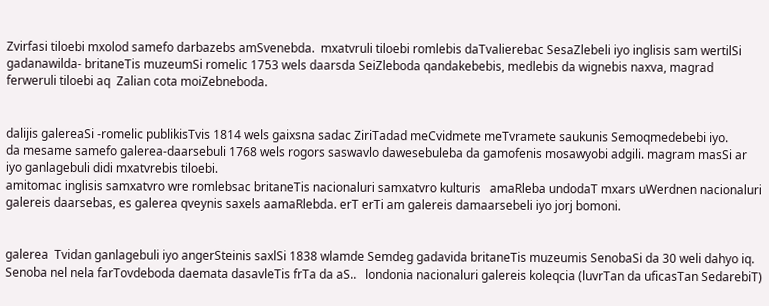Zvirfasi tiloebi mxolod samefo darbazebs amSvenebda.  mxatvruli tiloebi romlebis daTvalierebac SesaZlebeli iyo inglisis sam wertilSi gadanawilda- britaneTis muzeumSi romelic 1753 wels daarsda SeiZleboda qandakebebis, medlebis da wignebis naxva, magrad ferweruli tiloebi aq  Zalian cota moiZebneboda.


dalijis galereaSi -romelic publikisTvis 1814 wels gaixsna sadac ZiriTadad meCvidmete meTvramete saukunis Semoqmedebebi iyo.
da mesame samefo galerea-daarsebuli 1768 wels rogors saswavlo dawesebuleba da gamofenis mosawyobi adgili. magram masSi ar iyo ganlagebuli didi mxatvrebis tiloebi.
amitomac inglisis samxatvro wre romlebsac britaneTis nacionaluri samxatvro kulturis   amaRleba undodaT mxars uWerdnen nacionaluri galereis daarsebas, es galerea qveynis saxels aamaRlebda. erT erTi am galereis damaarsebeli iyo jorj bomoni.


galerea  Tvidan ganlagebuli iyo angerSteinis saxlSi 1838 wlamde Semdeg gadavida britaneTis muzeumis SenobaSi da 30 weli dahyo iq. Senoba nel nela farTovdeboda daemata dasavleTis frTa da aS..   londonia nacionaluri galereis koleqcia (luvrTan da uficasTan SedarebiT)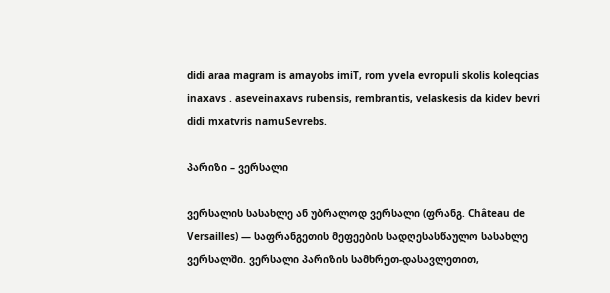didi araa magram is amayobs imiT, rom yvela evropuli skolis koleqcias inaxavs . aseveinaxavs rubensis, rembrantis, velaskesis da kidev bevri didi mxatvris namuSevrebs.

პარიზი – ვერსალი

ვერსალის სასახლე ან უბრალოდ ვერსალი (ფრანგ. Château de Versailles) — საფრანგეთის მეფეების სადღესასწაულო სასახლე ვერსალში. ვერსალი პარიზის სამხრეთ-დასავლეთით,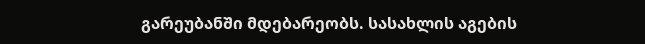გარეუბანში მდებარეობს. სასახლის აგების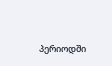პერიოდში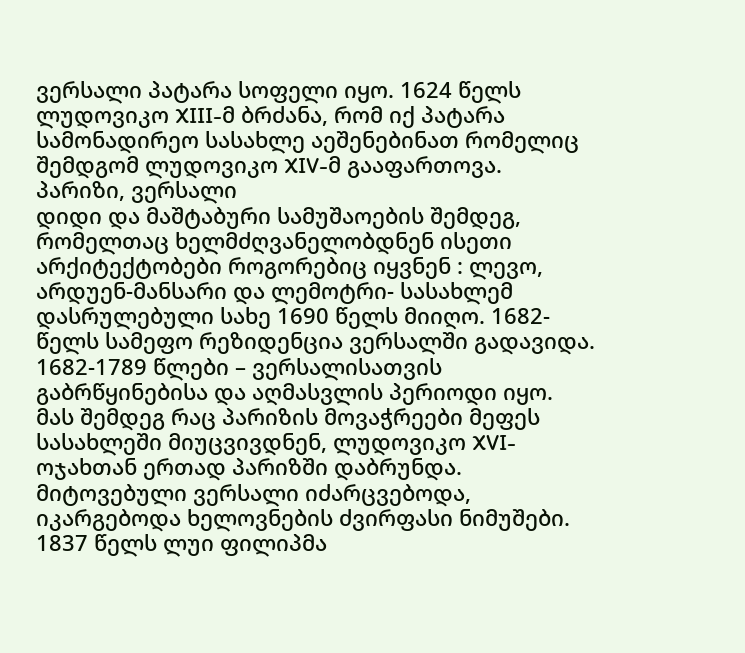ვერსალი პატარა სოფელი იყო. 1624 წელს ლუდოვიკო XIII-მ ბრძანა, რომ იქ პატარა სამონადირეო სასახლე აეშენებინათ რომელიც შემდგომ ლუდოვიკო XIV-მ გააფართოვა.
პარიზი, ვერსალი
დიდი და მაშტაბური სამუშაოების შემდეგ, რომელთაც ხელმძღვანელობდნენ ისეთი არქიტექტობები როგორებიც იყვნენ : ლევო, არდუენ-მანსარი და ლემოტრი- სასახლემ დასრულებული სახე 1690 წელს მიიღო. 1682-წელს სამეფო რეზიდენცია ვერსალში გადავიდა.
1682-1789 წლები – ვერსალისათვის გაბრწყინებისა და აღმასვლის პერიოდი იყო. მას შემდეგ რაც პარიზის მოვაჭრეები მეფეს სასახლეში მიუცვივდნენ, ლუდოვიკო XVI-ოჯახთან ერთად პარიზში დაბრუნდა. მიტოვებული ვერსალი იძარცვებოდა, იკარგებოდა ხელოვნების ძვირფასი ნიმუშები. 1837 წელს ლუი ფილიპმა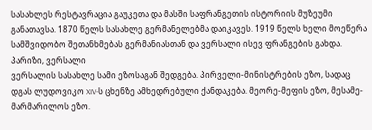სასახლეს რესტავრაცია გაუკეთა და მასში საფრანგეთის ისტორიის მუზეუმი განათავსა. 1870 წელს სასახლე გერმანელებმა დაიკავეს. 1919 წელს ხელი მოეწერა სამშვიდობო შეთანხმებას გერმანიასთან და ვერსალი ისევ ფრანგების გახდა.
პარიზი, ვერსალი
ვერსალის სასახლე სამი ეზოსაგან შედგება. პირველი-მინისტრების ეზო, სადაც დგას ლუდოვიკო XIV-ს ცხენზე ამხედრებული ქანდაკება. მეორე-მეფის ეზო, მესამე-მარმარილოს ეზო.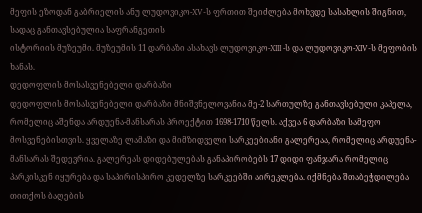მეფის ეზოდან გაბრიელის ანუ ლუდოვიკო-XV-ს ფრთით შეიძლება მოხვდე სასახლის შიგნით, სადაც განთავსებულია საფრანგეთის
ისტორიის მუზეუმი. მუზეუმის 11 დარბაზი ასახავს ლუდოვიკო-XIII -ს და ლუდოვიკო-XIV-ს მეფობის ხანას.
დედოფლის მოსასვენებელი დარბაზი
დედოფლის მოსასვენებელი დარბაზი მნიშვნელოვანია მე-2 სართულზე განთავსებული კაპელა, რომელიც აშენდა არდუენა-მანსარას პროექტით 1698-1710 წელს. აქვეა 6 დარბაზი სამეფო მოსვენებისთვის. ყველაზე ლამაზი და მიმზიდველი სარკეებიანი გალერეაა, რომელიც არდუენა-მანსარას შედევრია. გალერეას დიდებულებას განაპირობებს 17 დიდი ფანჯარა რომელიც პარკისკენ იყურება და საპირისპირო კედელზე სარკეებში აირეკლება. იქმნება შთაბეჭდილება თითქოს ბაღების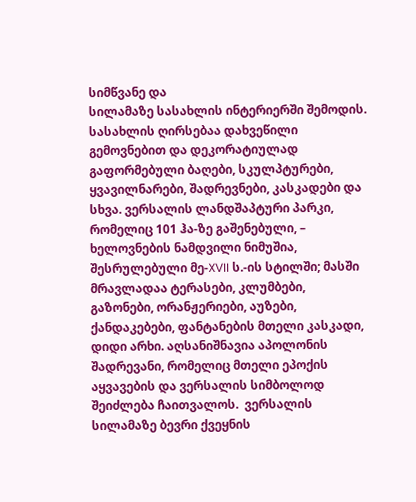სიმწვანე და
სილამაზე სასახლის ინტერიერში შემოდის.
სასახლის ღირსებაა დახვეწილი გემოვნებით და დეკორატიულად გაფორმებული ბაღები, სკულპტურები, ყვავილნარები, შადრევნები, კასკადები და სხვა. ვერსალის ლანდშაპტური პარკი, რომელიც 101 ჰა-ზე გაშენებული, – ხელოვნების ნამდვილი ნიმუშია, შესრულებული მე-XVII ს.-ის სტილში; მასში მრავლადაა ტერასები, კლუმბები, გაზონები, ორანჟერიები, აუზები, ქანდაკებები, ფანტანების მთელი კასკადი, დიდი არხი. აღსანიშნავია აპოლონის შადრევანი, რომელიც მთელი ეპოქის აყვავების და ვერსალის სიმბოლოდ შეიძლება ჩაითვალოს.  ვერსალის სილამაზე ბევრი ქვეყნის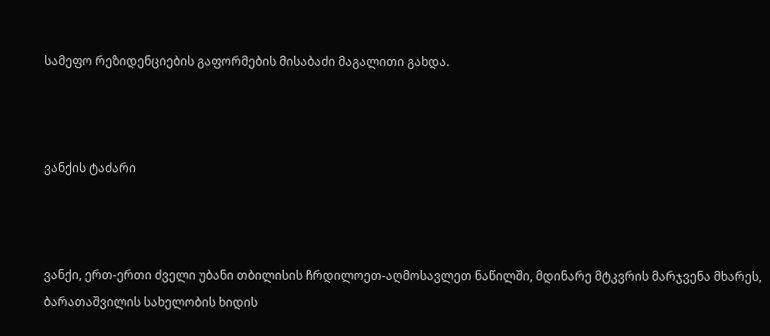სამეფო რეზიდენციების გაფორმების მისაბაძი მაგალითი გახდა.



ვანქის ტაძარი



ვანქი, ერთ-ერთი ძველი უბანი თბილისის ჩრდილოეთ-აღმოსავლეთ ნაწილში, მდინარე მტკვრის მარჯვენა მხარეს, ბარათაშვილის სახელობის ხიდის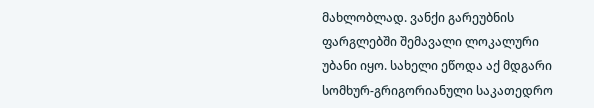მახლობლად. ვანქი გარეუბნის ფარგლებში შემავალი ლოკალური უბანი იყო. სახელი ეწოდა აქ მდგარი სომხურ-გრიგორიანული საკათედრო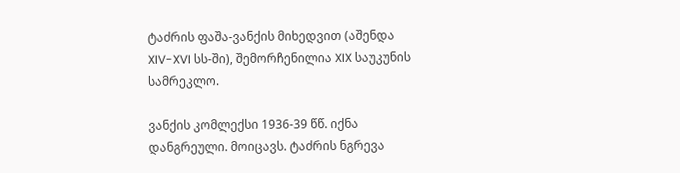ტაძრის ფაშა-ვანქის მიხედვით (აშენდა XIV-XVI სს-ში), შემორჩენილია XIX საუკუნის სამრეკლო.

ვანქის კომლექსი 1936-39 წწ. იქნა დანგრეული. მოიცავს. ტაძრის ნგრევა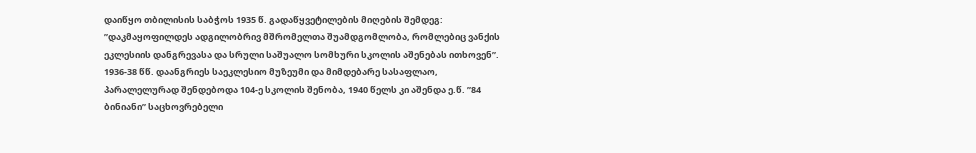დაიწყო თბილისის საბჭოს 1935 წ. გადაწყვეტილების მიღების შემდეგ: ”დაკმაყოფილდეს ადგილობრივ მშრომელთა შუამდგომლობა, რომლებიც ვანქის ეკლესიის დანგრევასა და სრული საშუალო სომხური სკოლის აშენებას ითხოვენ”. 1936-38 წწ. დაანგრიეს საეკლესიო მუზეუმი და მიმდებარე სასაფლაო, პარალელურად შენდებოდა 104-ე სკოლის შენობა, 1940 წელს კი აშენდა ე.წ. ”84 ბინიანი” საცხოვრებელი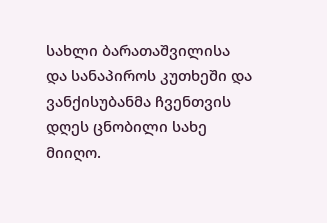სახლი ბარათაშვილისა და სანაპიროს კუთხეში და ვანქისუბანმა ჩვენთვის დღეს ცნობილი სახე მიიღო.